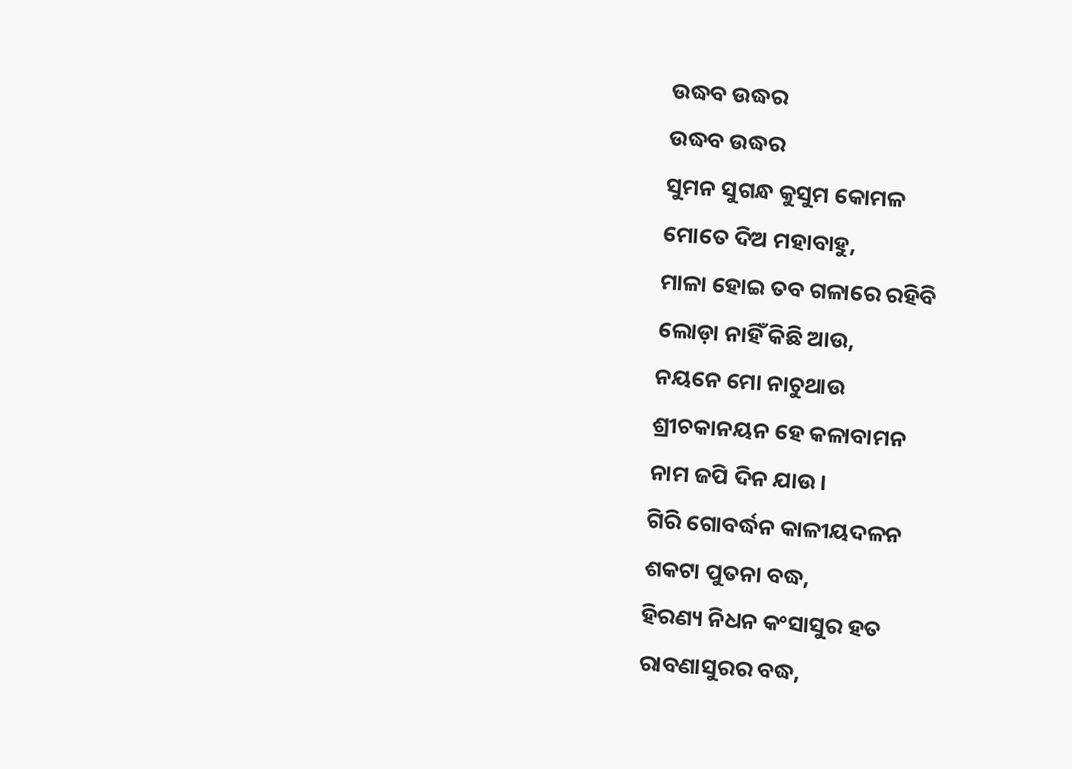ଉଦ୍ଧବ ଉଦ୍ଧର
ଉଦ୍ଧବ ଉଦ୍ଧର
ସୁମନ ସୁଗନ୍ଧ କୁସୁମ କୋମଳ
ମୋତେ ଦିଅ ମହାବାହୁ,
ମାଳା ହୋଇ ତବ ଗଳାରେ ରହିବି
ଲୋଡ଼ା ନାହିଁ କିଛି ଆଉ,
ନୟନେ ମୋ ନାଚୁଥାଉ
ଶ୍ରୀଚକାନୟନ ହେ କଳାବାମନ
ନାମ ଜପି ଦିନ ଯାଉ।
ଗିରି ଗୋବର୍ଦ୍ଧନ କାଳୀୟଦଳନ
ଶକଟା ପୁତନା ବଦ୍ଧ,
ହିରଣ୍ୟ ନିଧନ କଂସାସୁର ହତ
ରାବଣାସୁରର ବଦ୍ଧ,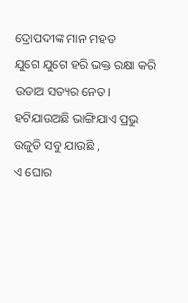ଦ୍ରୋପଦୀଙ୍କ ମାନ ମହତ
ଯୁଗେ ଯୁଗେ ହରି ଭକ୍ତ ରକ୍ଷା କରି
ଉଡାଅ ସତ୍ୟର ନେତ।
ହଟିଯାଉଅଛି ଭାଙ୍ଗିଯାଏ ପ୍ରଭୁ
ଉଜୁଡି ସବୁ ଯାଉଛି ,
ଏ ଘୋର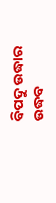ବିପଦୁ ଉଦ୍ଧାର ଉଦ୍ଧବ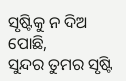ସୃଷ୍ଟିକୁ ନ ଦିଅ ପୋଛି,
ସୁନ୍ଦର ତୁମର ସୃଷ୍ଟି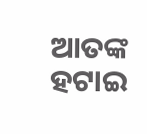ଆତଙ୍କ ହଟାଇ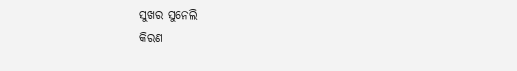ସୁଖର ସୁନେଲି
କିରଣ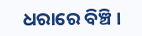ଧରାରେ ବିଞ୍ଚି।